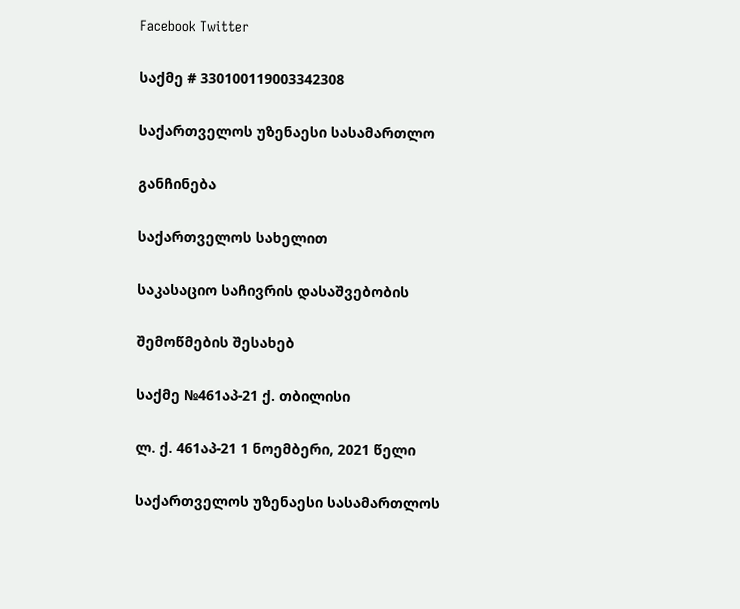Facebook Twitter

საქმე # 330100119003342308

საქართველოს უზენაესი სასამართლო

განჩინება

საქართველოს სახელით

საკასაციო საჩივრის დასაშვებობის

შემოწმების შესახებ

საქმე №461აპ-21 ქ. თბილისი

ლ. ქ. 461აპ-21 1 ნოემბერი, 2021 წელი

საქართველოს უზენაესი სასამართლოს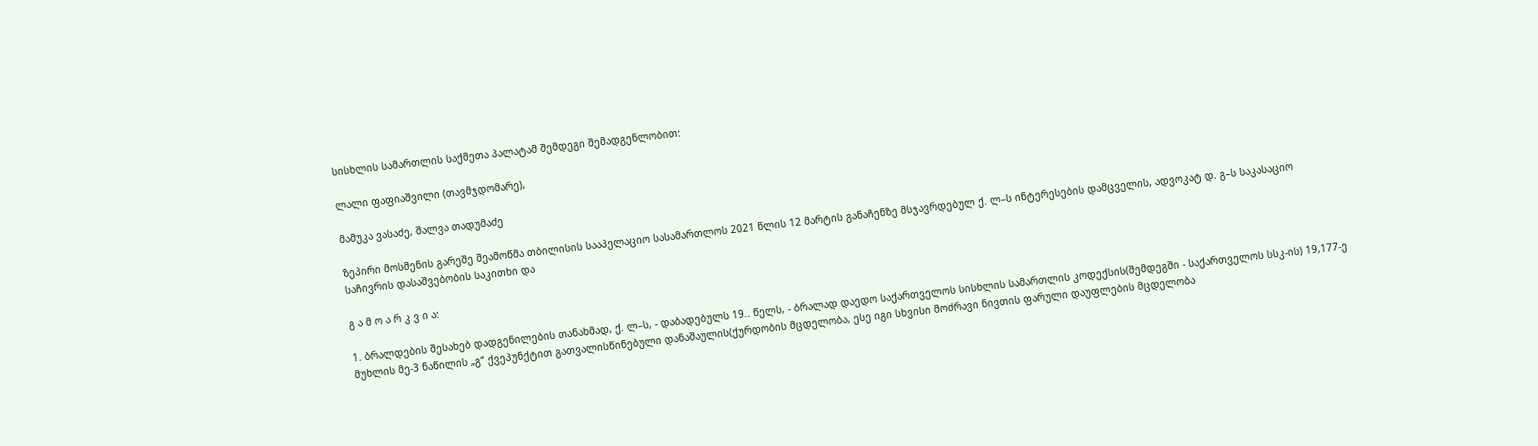სისხლის სამართლის საქმეთა პალატამ შემდეგი შემადგენლობით:

ლალი ფაფიაშვილი (თავმჯდომარე),

მამუკა ვასაძე, შალვა თადუმაძე

ზეპირი მოსმენის გარეშე შეამოწმა თბილისის სააპელაციო სასამართლოს 2021 წლის 12 მარტის განაჩენზე მსჯავრდებულ ქ. ლ–ს ინტერესების დამცველის, ადვოკატ დ. გ–ს საკასაციო საჩივრის დასაშვებობის საკითხი და

გ ა მ ო ა რ კ ვ ი ა:

1. ბრალდების შესახებ დადგენილების თანახმად, ქ. ლ–ს, - დაბადებულს 19.. წელს, - ბრალად დაედო საქართველოს სისხლის სამართლის კოდექსის(შემდეგში - საქართველოს სსკ-ის) 19,177-ე მუხლის მე-3 ნაწილის „გ“ ქვეპუნქტით გათვალისწინებული დანაშაულის(ქურდობის მცდელობა, ესე იგი სხვისი მოძრავი ნივთის ფარული დაუფლების მცდელობა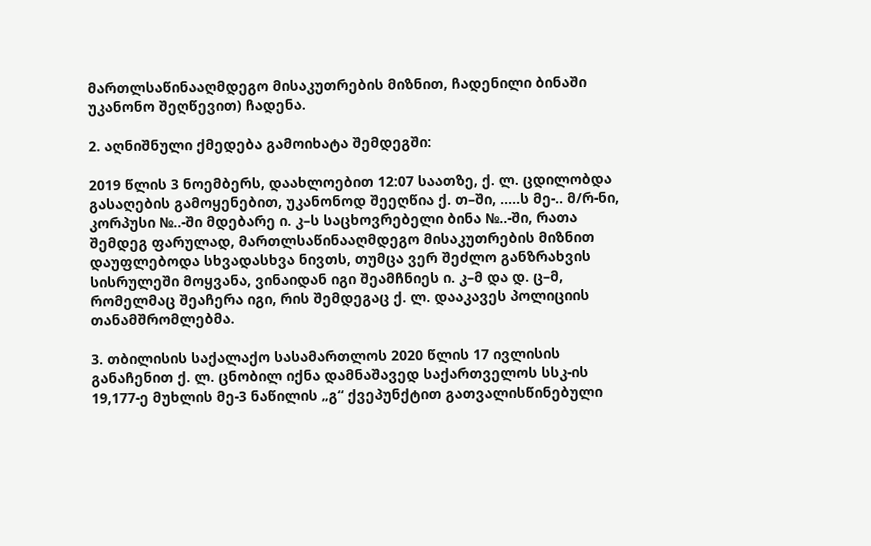მართლსაწინააღმდეგო მისაკუთრების მიზნით, ჩადენილი ბინაში უკანონო შეღწევით) ჩადენა.

2. აღნიშნული ქმედება გამოიხატა შემდეგში:

2019 წლის 3 ნოემბერს, დაახლოებით 12:07 საათზე, ქ. ლ. ცდილობდა გასაღების გამოყენებით, უკანონოდ შეეღწია ქ. თ–ში, .....ს მე-.. მ/რ-ნი, კორპუსი №..-ში მდებარე ი. კ–ს საცხოვრებელი ბინა №..-ში, რათა შემდეგ ფარულად, მართლსაწინააღმდეგო მისაკუთრების მიზნით დაუფლებოდა სხვადასხვა ნივთს, თუმცა ვერ შეძლო განზრახვის სისრულეში მოყვანა, ვინაიდან იგი შეამჩნიეს ი. კ–მ და დ. ც–მ, რომელმაც შეაჩერა იგი, რის შემდეგაც ქ. ლ. დააკავეს პოლიციის თანამშრომლებმა.

3. თბილისის საქალაქო სასამართლოს 2020 წლის 17 ივლისის განაჩენით ქ. ლ. ცნობილ იქნა დამნაშავედ საქართველოს სსკ-ის 19,177-ე მუხლის მე-3 ნაწილის „გ“ ქვეპუნქტით გათვალისწინებული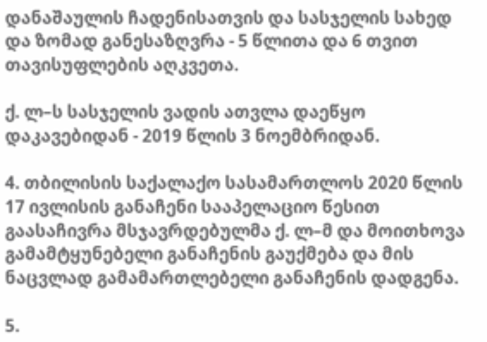დანაშაულის ჩადენისათვის და სასჯელის სახედ და ზომად განესაზღვრა - 5 წლითა და 6 თვით თავისუფლების აღკვეთა.

ქ. ლ–ს სასჯელის ვადის ათვლა დაეწყო დაკავებიდან - 2019 წლის 3 ნოემბრიდან.

4. თბილისის საქალაქო სასამართლოს 2020 წლის 17 ივლისის განაჩენი სააპელაციო წესით გაასაჩივრა მსჯავრდებულმა ქ. ლ–მ და მოითხოვა გამამტყუნებელი განაჩენის გაუქმება და მის ნაცვლად გამამართლებელი განაჩენის დადგენა.

5.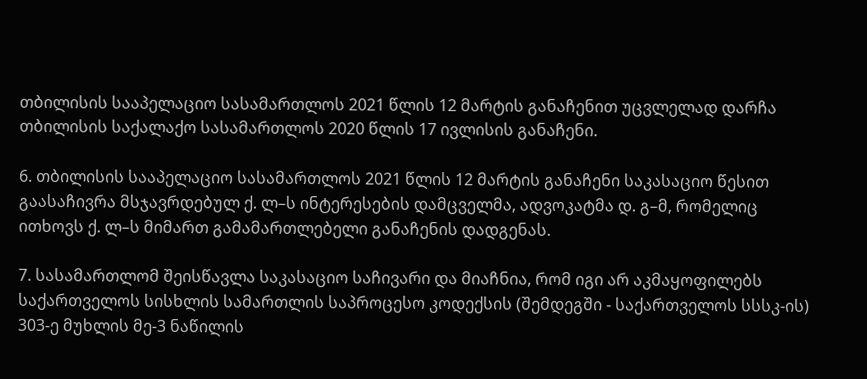თბილისის სააპელაციო სასამართლოს 2021 წლის 12 მარტის განაჩენით უცვლელად დარჩა თბილისის საქალაქო სასამართლოს 2020 წლის 17 ივლისის განაჩენი.

6. თბილისის სააპელაციო სასამართლოს 2021 წლის 12 მარტის განაჩენი საკასაციო წესით გაასაჩივრა მსჯავრდებულ ქ. ლ–ს ინტერესების დამცველმა, ადვოკატმა დ. გ–მ, რომელიც ითხოვს ქ. ლ–ს მიმართ გამამართლებელი განაჩენის დადგენას.

7. სასამართლომ შეისწავლა საკასაციო საჩივარი და მიაჩნია, რომ იგი არ აკმაყოფილებს საქართველოს სისხლის სამართლის საპროცესო კოდექსის (შემდეგში - საქართველოს სსსკ-ის) 303-ე მუხლის მე-3 ნაწილის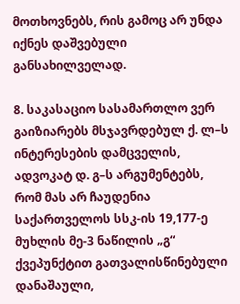მოთხოვნებს, რის გამოც არ უნდა იქნეს დაშვებული განსახილველად.

8. საკასაციო სასამართლო ვერ გაიზიარებს მსჯავრდებულ ქ. ლ–ს ინტერესების დამცველის, ადვოკატ დ. გ–ს არგუმენტებს, რომ მას არ ჩაუდენია საქართველოს სსკ-ის 19,177-ე მუხლის მე-3 ნაწილის „გ“ ქვეპუნქტით გათვალისწინებული დანაშაული,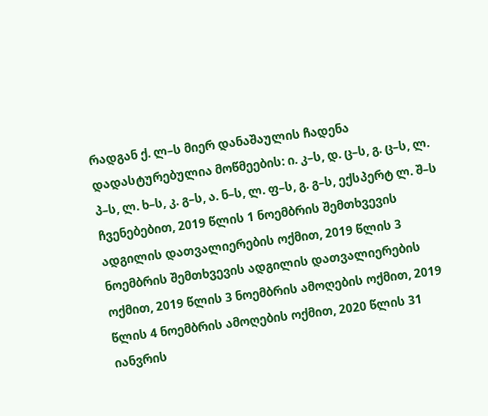რადგან ქ. ლ–ს მიერ დანაშაულის ჩადენა დადასტურებულია მოწმეების: ი. კ–ს, დ. ც–ს, გ. ც–ს, ლ. პ–ს, ლ. ხ–ს, კ. გ–ს, ა. ნ–ს, ლ. ფ–ს, გ. გ–ს, ექსპერტ ლ. შ–ს ჩვენებებით, 2019 წლის 1 ნოემბრის შემთხვევის ადგილის დათვალიერების ოქმით, 2019 წლის 3 ნოემბრის შემთხვევის ადგილის დათვალიერების ოქმით, 2019 წლის 3 ნოემბრის ამოღების ოქმით, 2019 წლის 4 ნოემბრის ამოღების ოქმით, 2020 წლის 31 იანვრის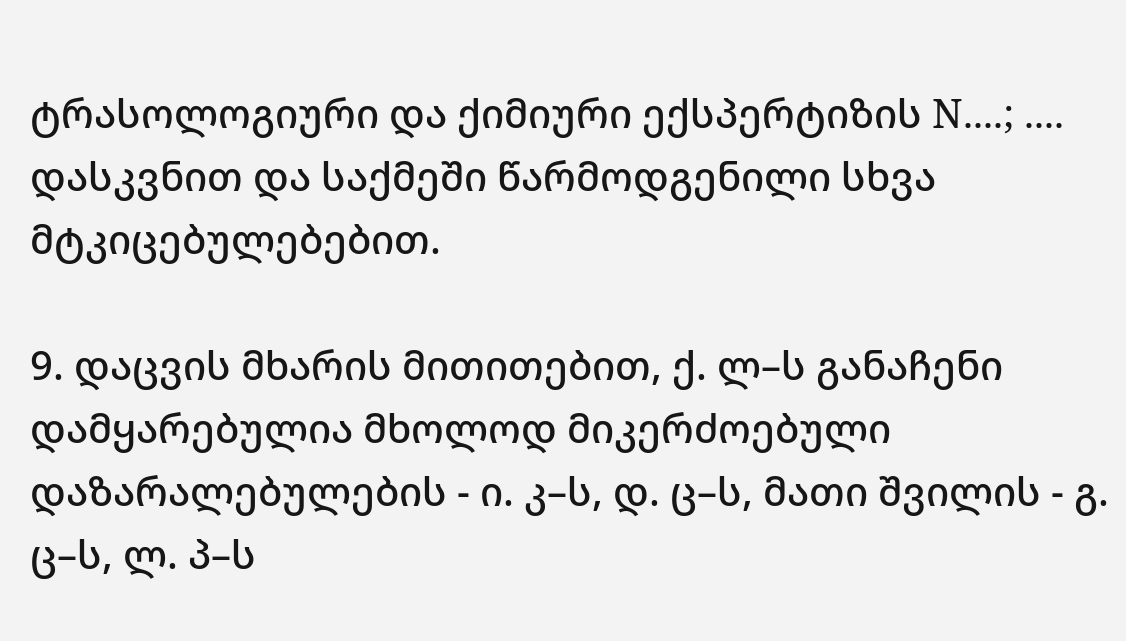ტრასოლოგიური და ქიმიური ექსპერტიზის N....; .... დასკვნით და საქმეში წარმოდგენილი სხვა მტკიცებულებებით.

9. დაცვის მხარის მითითებით, ქ. ლ–ს განაჩენი დამყარებულია მხოლოდ მიკერძოებული დაზარალებულების - ი. კ–ს, დ. ც–ს, მათი შვილის - გ. ც–ს, ლ. პ–ს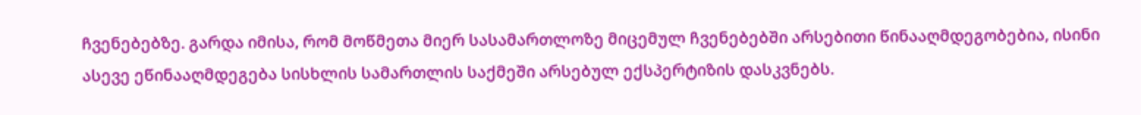ჩვენებებზე. გარდა იმისა, რომ მოწმეთა მიერ სასამართლოზე მიცემულ ჩვენებებში არსებითი წინააღმდეგობებია, ისინი ასევე ეწინააღმდეგება სისხლის სამართლის საქმეში არსებულ ექსპერტიზის დასკვნებს.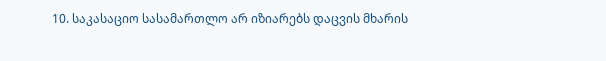10. საკასაციო სასამართლო არ იზიარებს დაცვის მხარის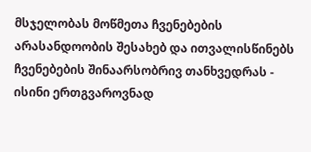მსჯელობას მოწმეთა ჩვენებების არასანდოობის შესახებ და ითვალისწინებს ჩვენებების შინაარსობრივ თანხვედრას - ისინი ერთგვაროვნად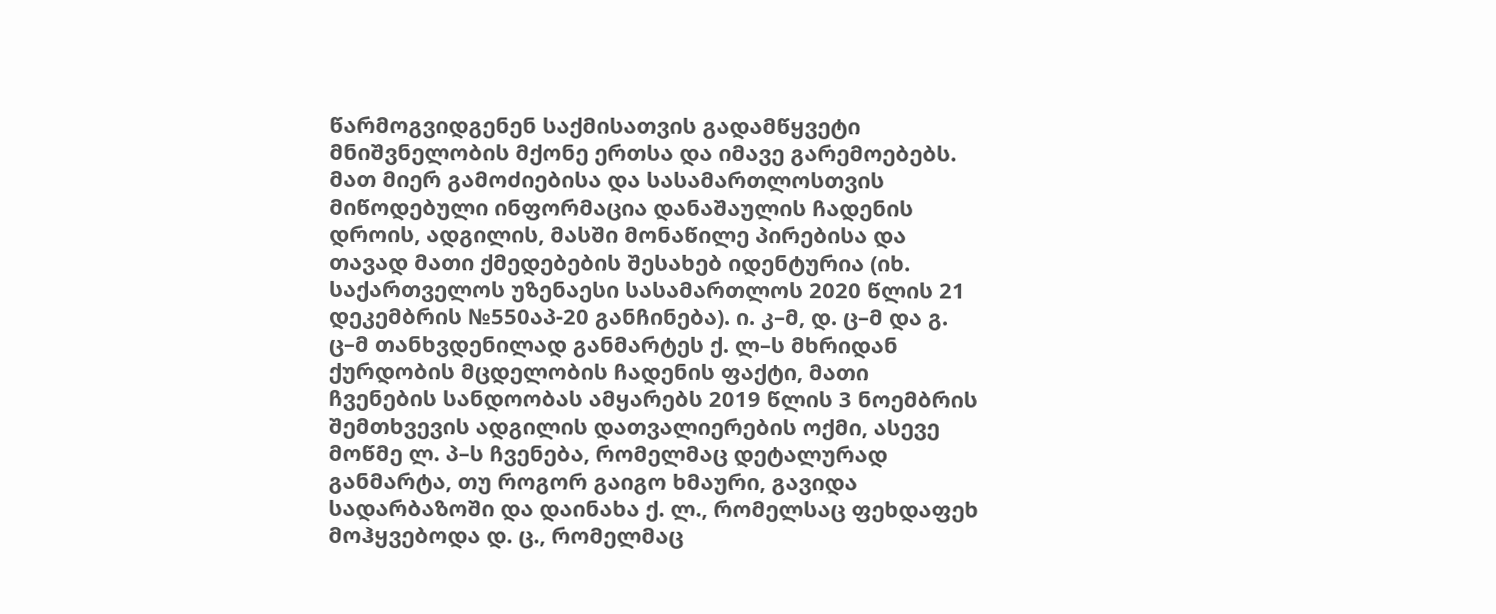წარმოგვიდგენენ საქმისათვის გადამწყვეტი მნიშვნელობის მქონე ერთსა და იმავე გარემოებებს. მათ მიერ გამოძიებისა და სასამართლოსთვის მიწოდებული ინფორმაცია დანაშაულის ჩადენის დროის, ადგილის, მასში მონაწილე პირებისა და თავად მათი ქმედებების შესახებ იდენტურია (იხ. საქართველოს უზენაესი სასამართლოს 2020 წლის 21 დეკემბრის №550აპ-20 განჩინება). ი. კ–მ, დ. ც–მ და გ. ც–მ თანხვდენილად განმარტეს ქ. ლ–ს მხრიდან ქურდობის მცდელობის ჩადენის ფაქტი, მათი ჩვენების სანდოობას ამყარებს 2019 წლის 3 ნოემბრის შემთხვევის ადგილის დათვალიერების ოქმი, ასევე მოწმე ლ. პ–ს ჩვენება, რომელმაც დეტალურად განმარტა, თუ როგორ გაიგო ხმაური, გავიდა სადარბაზოში და დაინახა ქ. ლ., რომელსაც ფეხდაფეხ მოჰყვებოდა დ. ც., რომელმაც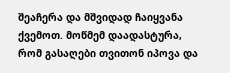შეაჩერა და მშვიდად ჩაიყვანა ქვემოთ. მოწმემ დაადასტურა, რომ გასაღები თვითონ იპოვა და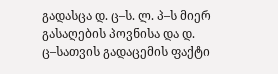გადასცა დ. ც–ს. ლ. პ–ს მიერ გასაღების პოვნისა და დ. ც–სათვის გადაცემის ფაქტი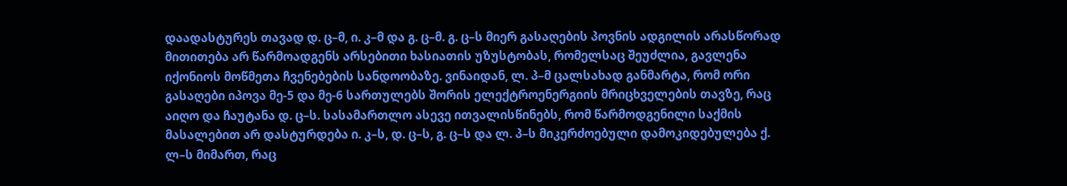დაადასტურეს თავად დ. ც–მ, ი. კ–მ და გ. ც–მ. გ. ც–ს მიერ გასაღების პოვნის ადგილის არასწორად მითითება არ წარმოადგენს არსებითი ხასიათის უზუსტობას, რომელსაც შეუძლია, გავლენა იქონიოს მოწმეთა ჩვენებების სანდოობაზე. ვინაიდან, ლ. პ–მ ცალსახად განმარტა, რომ ორი გასაღები იპოვა მე-5 და მე-6 სართულებს შორის ელექტროენერგიის მრიცხველების თავზე, რაც აიღო და ჩაუტანა დ. ც–ს. სასამართლო ასევე ითვალისწინებს, რომ წარმოდგენილი საქმის მასალებით არ დასტურდება ი. კ–ს, დ. ც–ს, გ. ც–ს და ლ. პ–ს მიკერძოებული დამოკიდებულება ქ. ლ–ს მიმართ, რაც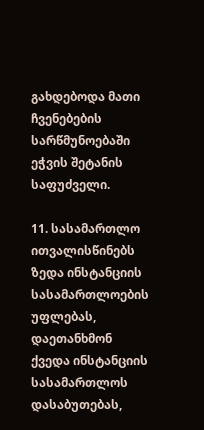გახდებოდა მათი ჩვენებების სარწმუნოებაში ეჭვის შეტანის საფუძველი.

11. სასამართლო ითვალისწინებს ზედა ინსტანციის სასამართლოების უფლებას, დაეთანხმონ ქვედა ინსტანციის სასამართლოს დასაბუთებას,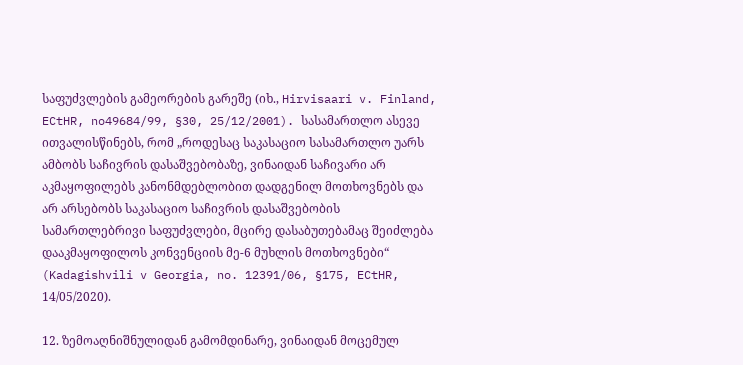საფუძვლების გამეორების გარეშე (იხ., Hirvisaari v. Finland, ECtHR, no49684/99, §30, 25/12/2001). სასამართლო ასევე ითვალისწინებს, რომ „როდესაც საკასაციო სასამართლო უარს ამბობს საჩივრის დასაშვებობაზე, ვინაიდან საჩივარი არ აკმაყოფილებს კანონმდებლობით დადგენილ მოთხოვნებს და არ არსებობს საკასაციო საჩივრის დასაშვებობის სამართლებრივი საფუძვლები, მცირე დასაბუთებამაც შეიძლება დააკმაყოფილოს კონვენციის მე-6 მუხლის მოთხოვნები“ (Kadagishvili v Georgia, no. 12391/06, §175, ECtHR, 14/05/2020).

12. ზემოაღნიშნულიდან გამომდინარე, ვინაიდან მოცემულ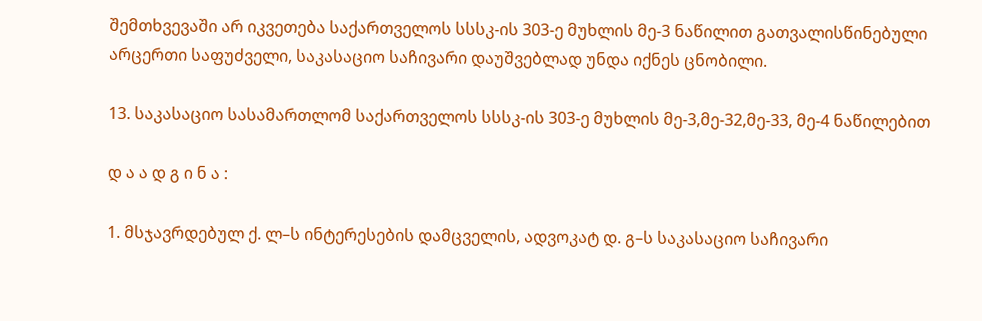შემთხვევაში არ იკვეთება საქართველოს სსსკ-ის 303-ე მუხლის მე-3 ნაწილით გათვალისწინებული არცერთი საფუძველი, საკასაციო საჩივარი დაუშვებლად უნდა იქნეს ცნობილი.

13. საკასაციო სასამართლომ საქართველოს სსსკ-ის 303-ე მუხლის მე-3,მე-32,მე-33, მე-4 ნაწილებით

დ ა ა დ გ ი ნ ა :

1. მსჯავრდებულ ქ. ლ–ს ინტერესების დამცველის, ადვოკატ დ. გ–ს საკასაციო საჩივარი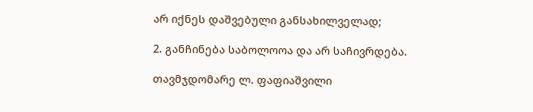არ იქნეს დაშვებული განსახილველად;

2. განჩინება საბოლოოა და არ საჩივრდება.

თავმჯდომარე ლ. ფაფიაშვილი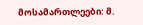მოსამართლეები: მ.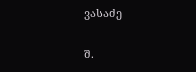ვასაძე

შ.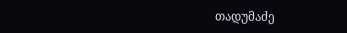თადუმაძე